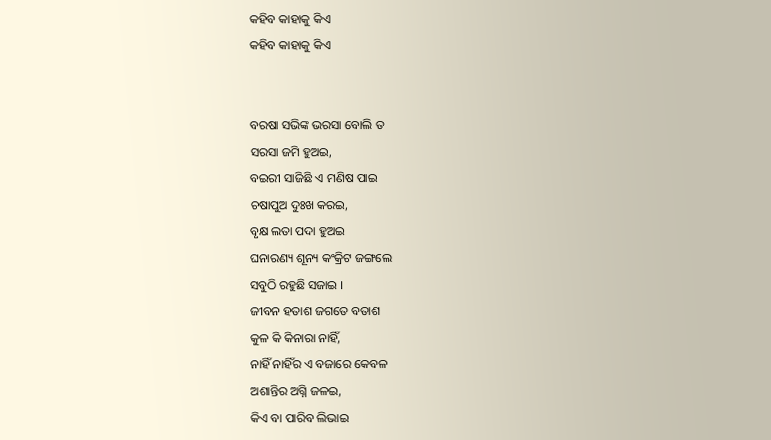କହିବ କାହାକୁ କିଏ
କହିବ କାହାକୁ କିଏ


ବରଷା ସଭିଙ୍କ ଭରସା ବୋଲି ତ
ସରସା ଜମି ହୁଅଇ,
ବଇରୀ ସାଜିଛି ଏ ମଣିଷ ପାଇ
ଚଷାପୁଅ ଦୁଃଖ କରଇ,
ବୃକ୍ଷ ଲତା ପଦା ହୁଅଇ
ଘନାରଣ୍ୟ ଶୂନ୍ୟ କଂକ୍ରିଟ ଜଙ୍ଗଲେ
ସବୁଠି ରହୁଛି ସଜାଇ ।
ଜୀବନ ହତାଶ ଜଗତେ ବତାଶ
କୁଳ କି କିନାରା ନାହିଁ,
ନାହିଁ ନାହିଁର ଏ ବଜାରେ କେବଳ
ଅଶାନ୍ତିର ଅଗ୍ନି ଜଳଇ,
କିଏ ବା ପାରିବ ଲିଭାଇ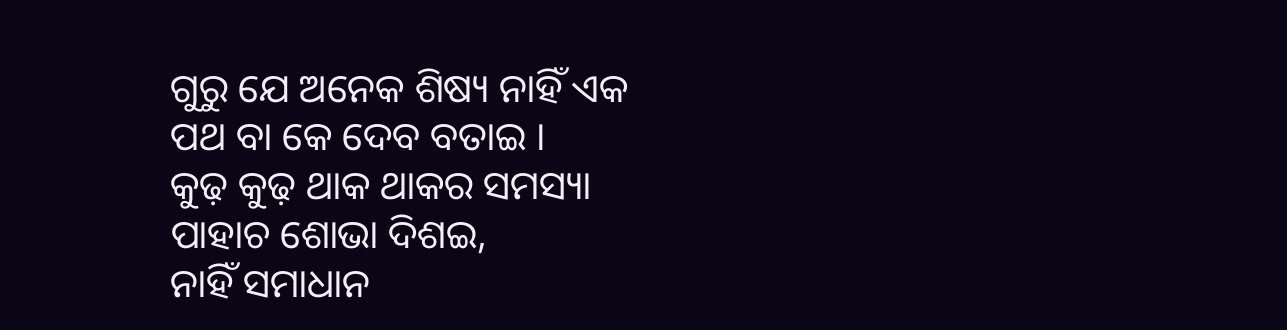ଗୁରୁ ଯେ ଅନେକ ଶିଷ୍ୟ ନାହିଁ ଏକ
ପଥ ବା କେ ଦେବ ବତାଇ ।
କୁଢ଼ କୁଢ଼ ଥାକ ଥାକର ସମସ୍ୟା
ପାହାଚ ଶୋଭା ଦିଶଇ,
ନାହିଁ ସମାଧାନ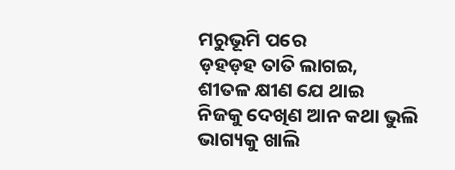ମରୁଭୂମି ପରେ
ଡ଼ହଡ଼ହ ତାତି ଲାଗଇ,
ଶୀତଳ କ୍ଷୀଣ ଯେ ଥାଇ
ନିଜକୁ ଦେଖିଣ ଆନ କଥା ଭୁଲି
ଭାଗ୍ୟକୁ ଖାଲି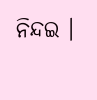ନିନ୍ଦଇ ।